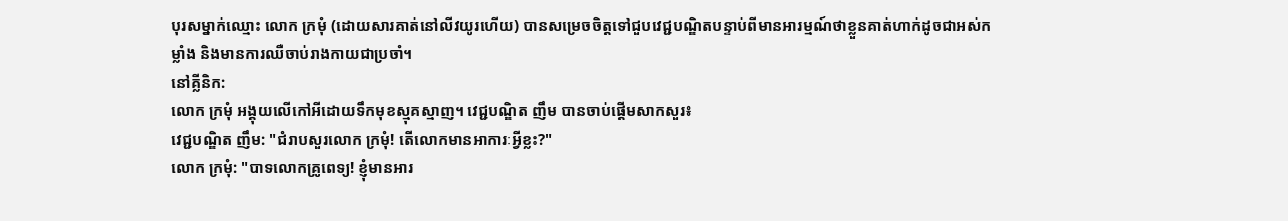បុរសម្នាក់ឈ្មោះ លោក ក្រមុំ (ដោយសារគាត់នៅលីវយូរហើយ) បានសម្រេចចិត្តទៅជួបវេជ្ជបណ្ឌិតបន្ទាប់ពីមានអារម្មណ៍ថាខ្លួនគាត់ហាក់ដូចជាអស់កម្លាំង និងមានការឈឺចាប់រាងកាយជាប្រចាំ។
នៅគ្លីនិក:
លោក ក្រមុំ អង្គុយលើកៅអីដោយទឹកមុខស្មុគស្មាញ។ វេជ្ជបណ្ឌិត ញឹម បានចាប់ផ្តើមសាកសួរ៖
វេជ្ជបណ្ឌិត ញឹម: "ជំរាបសួរលោក ក្រមុំ! តើលោកមានអាការៈអ្វីខ្លះ?"
លោក ក្រមុំ: "បាទលោកគ្រូពេទ្យ! ខ្ញុំមានអារ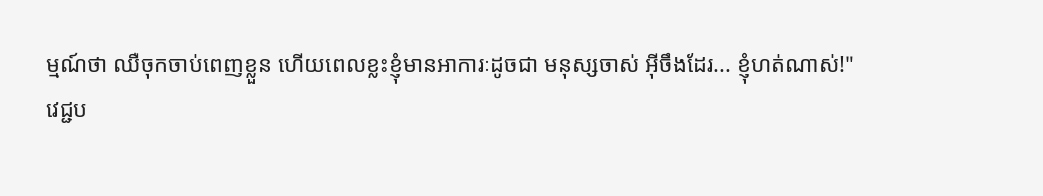ម្មណ៍ថា ឈឺចុកចាប់ពេញខ្លួន ហើយពេលខ្លះខ្ញុំមានអាការៈដូចជា មនុស្សចាស់ អ៊ីចឹងដែរ... ខ្ញុំហត់ណាស់!"
វេជ្ជប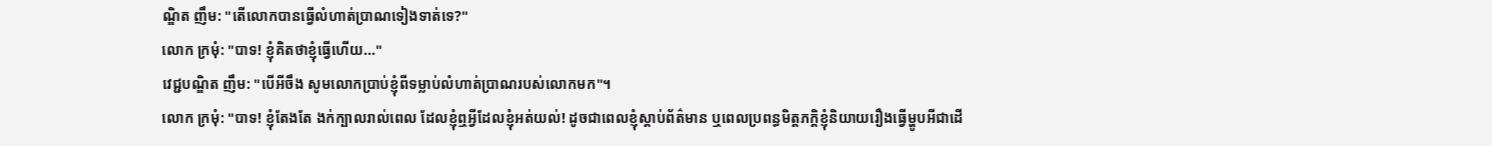ណ្ឌិត ញឹម: "តើលោកបានធ្វើលំហាត់ប្រាណទៀងទាត់ទេ?"
លោក ក្រមុំ: "បាទ! ខ្ញុំគិតថាខ្ញុំធ្វើហើយ..."
វេជ្ជបណ្ឌិត ញឹម: "បើអីចឹង សូមលោកប្រាប់ខ្ញុំពីទម្លាប់លំហាត់ប្រាណរបស់លោកមក"។
លោក ក្រមុំ: "បាទ! ខ្ញុំតែងតែ ងក់ក្បាលរាល់ពេល ដែលខ្ញុំឮអ្វីដែលខ្ញុំអត់យល់! ដូចជាពេលខ្ញុំស្តាប់ព័ត៌មាន ឬពេលប្រពន្ធមិត្តភក្តិខ្ញុំនិយាយរឿងធ្វើម្ហូបអីជាដើ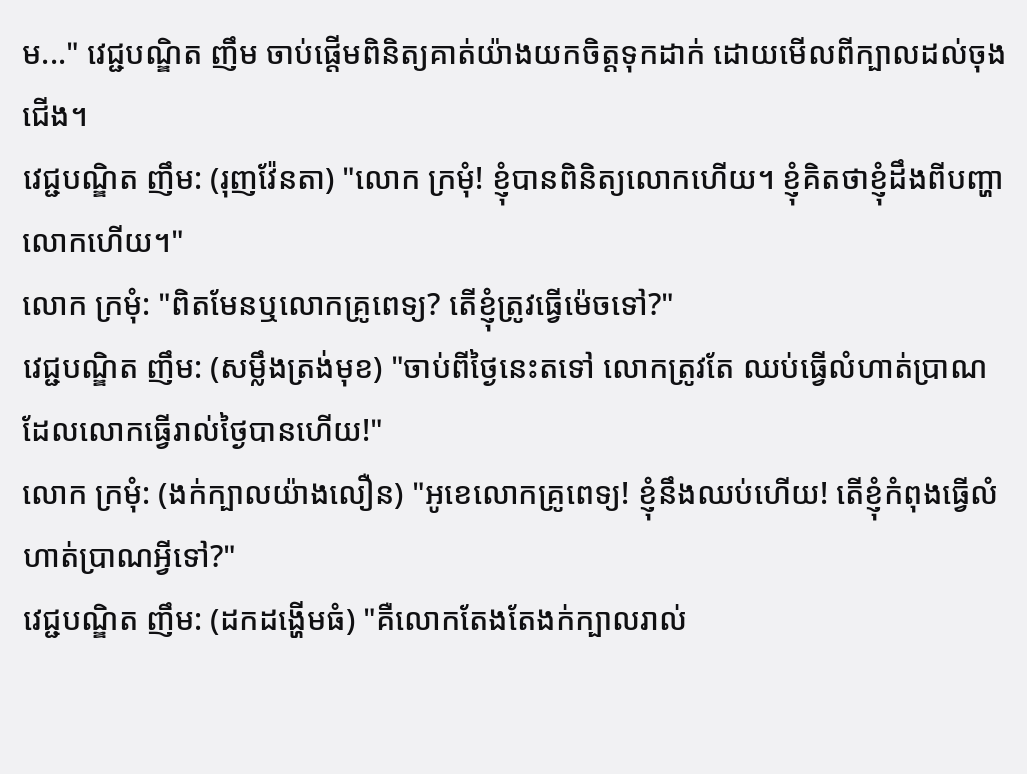ម..." វេជ្ជបណ្ឌិត ញឹម ចាប់ផ្តើមពិនិត្យគាត់យ៉ាងយកចិត្តទុកដាក់ ដោយមើលពីក្បាលដល់ចុងជើង។
វេជ្ជបណ្ឌិត ញឹម: (រុញវ៉ែនតា) "លោក ក្រមុំ! ខ្ញុំបានពិនិត្យលោកហើយ។ ខ្ញុំគិតថាខ្ញុំដឹងពីបញ្ហាលោកហើយ។"
លោក ក្រមុំ: "ពិតមែនឬលោកគ្រូពេទ្យ? តើខ្ញុំត្រូវធ្វើម៉េចទៅ?"
វេជ្ជបណ្ឌិត ញឹម: (សម្លឹងត្រង់មុខ) "ចាប់ពីថ្ងៃនេះតទៅ លោកត្រូវតែ ឈប់ធ្វើលំហាត់ប្រាណដែលលោកធ្វើរាល់ថ្ងៃបានហើយ!"
លោក ក្រមុំ: (ងក់ក្បាលយ៉ាងលឿន) "អូខេលោកគ្រូពេទ្យ! ខ្ញុំនឹងឈប់ហើយ! តើខ្ញុំកំពុងធ្វើលំហាត់ប្រាណអ្វីទៅ?"
វេជ្ជបណ្ឌិត ញឹម: (ដកដង្ហើមធំ) "គឺលោកតែងតែងក់ក្បាលរាល់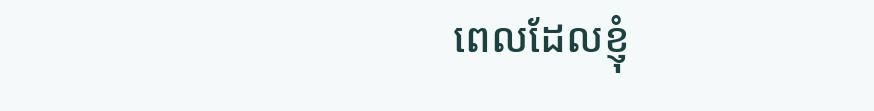ពេលដែលខ្ញុំ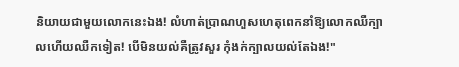និយាយជាមួយលោកនេះឯង! លំហាត់ប្រាណហួសហេតុពេកនាំឱ្យលោកឈឺក្បាលហើយឈឺកទៀត! បើមិនយល់គឺត្រូវសួរ កុំងក់ក្បាលយល់តែឯង!"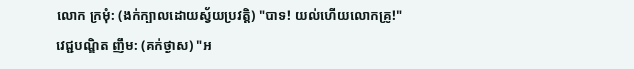លោក ក្រមុំ: (ងក់ក្បាលដោយស្វ័យប្រវត្តិ) "បាទ! យល់ហើយលោកគ្រូ!"
វេជ្ជបណ្ឌិត ញឹម: (គក់ថ្ងាស) "អ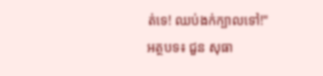ត់ទេ! ឈប់ងក់ក្បាលទៅ!"
អត្ថបទ៖ ជួន សុធា